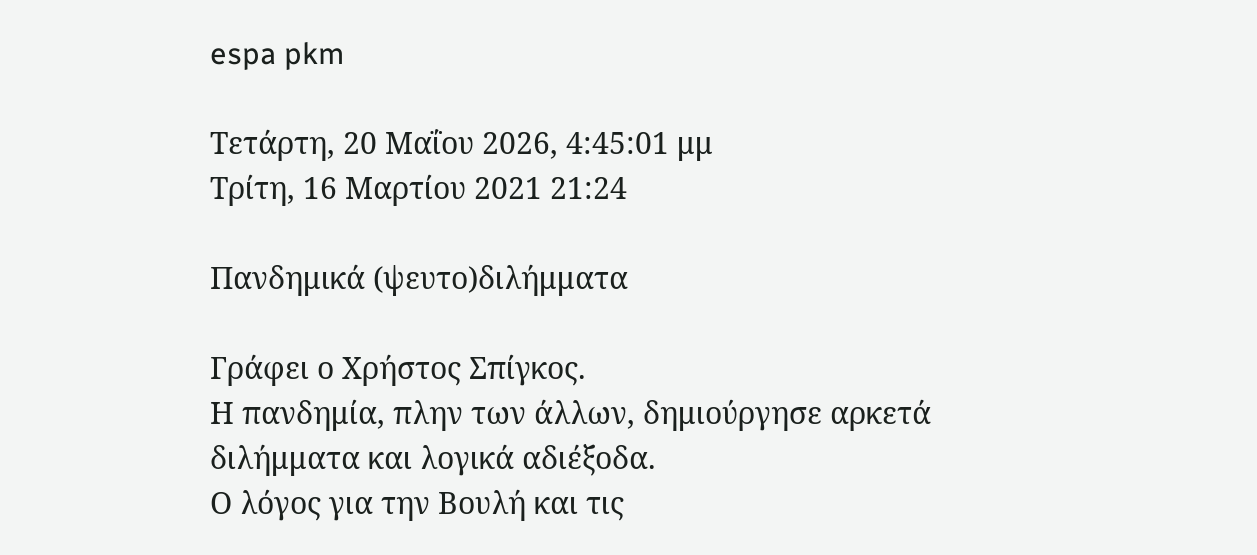espa pkm

Τετάρτη, 20 Μαΐου 2026, 4:45:01 μμ
Τρίτη, 16 Μαρτίου 2021 21:24

Πανδημικά (ψευτο)διλήμματα

Γράφει ο Χρήστος Σπίγκος.
Η πανδημία, πλην των άλλων, δημιούργησε αρκετά διλήμματα και λογικά αδιέξοδα.
Ο λόγος για την Βουλή και τις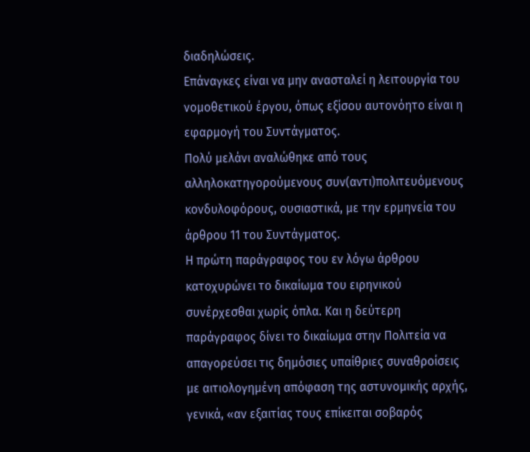διαδηλώσεις.
Επάναγκες είναι να μην ανασταλεί η λειτουργία του νομοθετικού έργου, όπως εξίσου αυτονόητο είναι η εφαρμογή του Συντάγματος.
Πολύ μελάνι αναλώθηκε από τους αλληλοκατηγορούμενους συν(αντι)πολιτευόμενους κονδυλοφόρους, ουσιαστικά, με την ερμηνεία του άρθρου 11 του Συντάγματος.
Η πρώτη παράγραφος του εν λόγω άρθρου κατοχυρώνει το δικαίωμα του ειρηνικού συνέρχεσθαι χωρίς όπλα. Και η δεύτερη παράγραφος δίνει το δικαίωμα στην Πολιτεία να απαγορεύσει τις δημόσιες υπαίθριες συναθροίσεις με αιτιολογημένη απόφαση της αστυνομικής αρχής, γενικά, «αν εξαιτίας τους επίκειται σοβαρός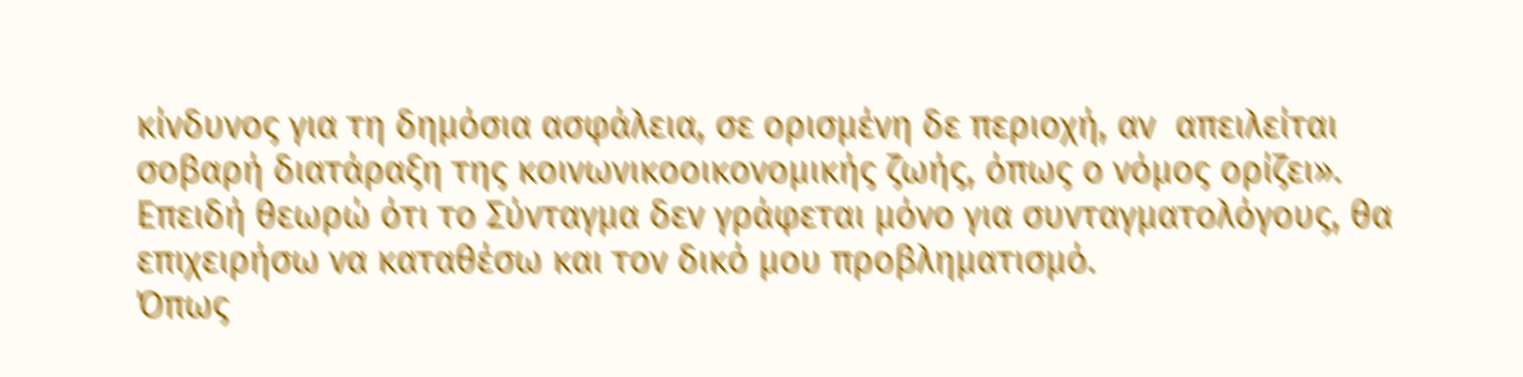κίνδυνος για τη δημόσια ασφάλεια, σε ορισμένη δε περιοχή, αν  απειλείται σοβαρή διατάραξη της κοινωνικοοικονομικής ζωής, όπως ο νόμος ορίζει».
Επειδή θεωρώ ότι το Σύνταγμα δεν γράφεται μόνο για συνταγματολόγους, θα επιχειρήσω να καταθέσω και τον δικό μου προβληματισμό.
Όπως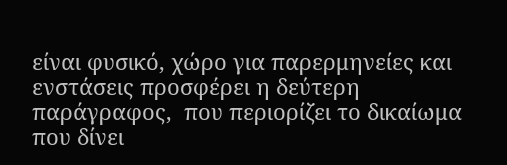είναι φυσικό, χώρο για παρερμηνείες και ενστάσεις προσφέρει η δεύτερη παράγραφος,  που περιορίζει το δικαίωμα που δίνει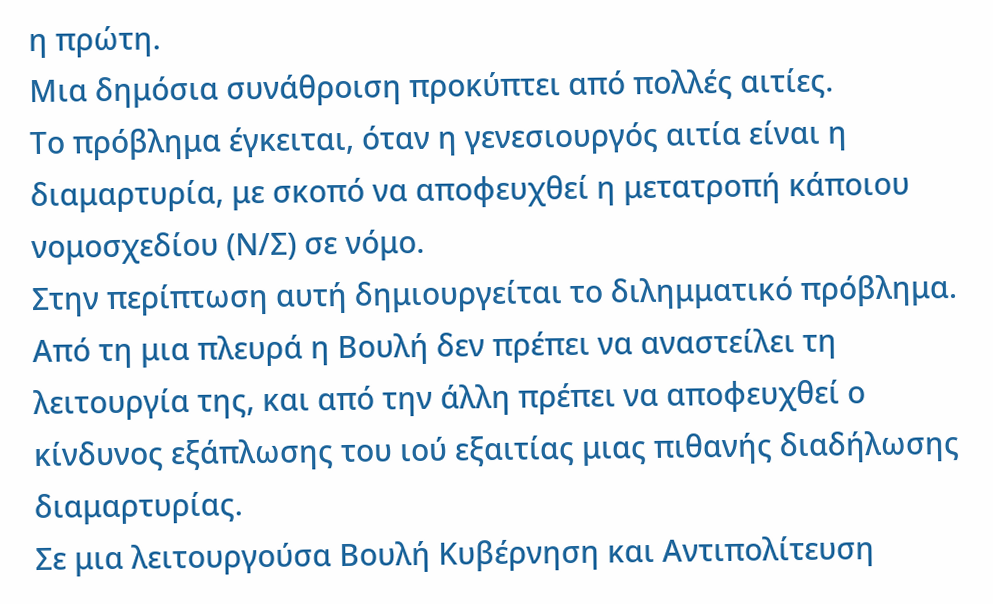η πρώτη.
Μια δημόσια συνάθροιση προκύπτει από πολλές αιτίες.
Το πρόβλημα έγκειται, όταν η γενεσιουργός αιτία είναι η διαμαρτυρία, με σκοπό να αποφευχθεί η μετατροπή κάποιου νομοσχεδίου (Ν/Σ) σε νόμο.
Στην περίπτωση αυτή δημιουργείται το διλημματικό πρόβλημα.
Από τη μια πλευρά η Βουλή δεν πρέπει να αναστείλει τη λειτουργία της, και από την άλλη πρέπει να αποφευχθεί ο κίνδυνος εξάπλωσης του ιού εξαιτίας μιας πιθανής διαδήλωσης διαμαρτυρίας.
Σε μια λειτουργούσα Βουλή Κυβέρνηση και Αντιπολίτευση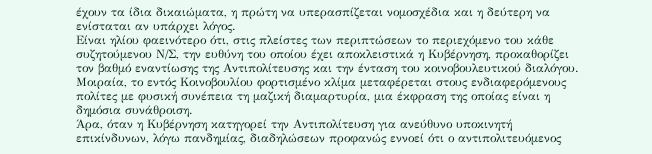έχουν τα ίδια δικαιώματα, η πρώτη να υπερασπίζεται νομοσχέδια και η δεύτερη να ενίσταται αν υπάρχει λόγος.
Είναι ηλίου φαεινότερο ότι, στις πλείστες των περιπτώσεων το περιεχόμενο του κάθε συζητούμενου Ν/Σ, την ευθύνη του οποίου έχει αποκλειστικά η Κυβέρνηση, προκαθορίζει τον βαθμό εναντίωσης της Αντιπολίτευσης και την ένταση του κοινοβουλευτικού διαλόγου. Μοιραία, το εντός Κοινοβουλίου φορτισμένο κλίμα μεταφέρεται στους ενδιαφερόμενους πολίτες με φυσική συνέπεια τη μαζική διαμαρτυρία, μια έκφραση της οποίας είναι η δημόσια συνάθροιση.
Άρα, όταν η Κυβέρνηση κατηγορεί την Αντιπολίτευση για ανεύθυνο υποκινητή επικίνδυνων, λόγω πανδημίας, διαδηλώσεων προφανώς εννοεί ότι ο αντιπολιτευόμενος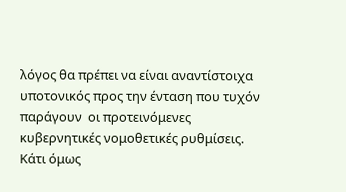λόγος θα πρέπει να είναι αναντίστοιχα υποτονικός προς την ένταση που τυχόν παράγουν  οι προτεινόμενες κυβερνητικές νομοθετικές ρυθμίσεις.
Κάτι όμως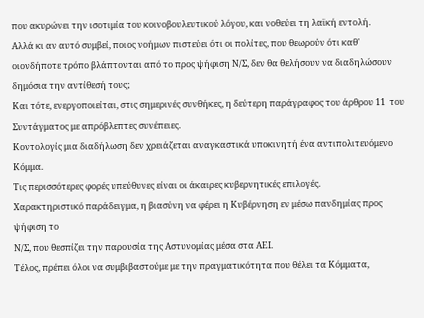που ακυρώνει την ισοτιμία του κοινοβουλευτικού λόγου, και νοθεύει τη λαϊκή εντολή.
Αλλά κι αν αυτό συμβεί, ποιος νοήμων πιστεύει ότι οι πολίτες, που θεωρούν ότι καθ' οιονδήποτε τρόπο βλάπτονται από το προς ψήφιση Ν/Σ, δεν θα θελήσουν να διαδηλώσουν δημόσια την αντίθεσή τους;
Και τότε, ενεργοποιείται, στις σημερινές συνθήκες, η δεύτερη παράγραφος του άρθρου 11  του Συντάγματος με απρόβλεπτες συνέπειες.
Κοντολογίς μια διαδήλωση δεν χρειάζεται αναγκαστικά υποκινητή ένα αντιπολιτευόμενο Κόμμα.
Τις περισσότερες φορές υπεύθυνες είναι οι άκαιρες κυβερνητικές επιλογές.
Χαρακτηριστικό παράδειγμα, η βιασύνη να φέρει η Κυβέρνηση εν μέσω πανδημίας προς ψήφιση το
Ν/Σ, που θεσπίζει την παρουσία της Αστυνομίας μέσα στα ΑΕΙ.
Τέλος, πρέπει όλοι να συμβιβαστούμε με την πραγματικότητα που θέλει τα Κόμματα,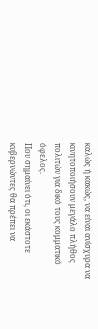καλώς ή κακώς, να είναι ανίσχυρα να κινητοποιήσουν μεγάλο πλήθος πολιτών για δικό τους κομματικό όφελος.
Που σημαίνει ότι, οι εκάστοτε κυβερνώντες θα πρέπει να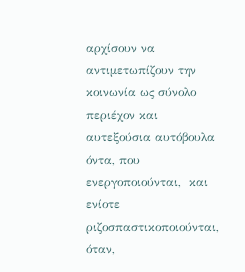αρχίσουν να αντιμετωπίζουν την κοινωνία ως σύνολο περιέχον και αυτεξούσια αυτόβουλα όντα, που ενεργοποιούνται,  και ενίοτε ριζοσπαστικοποιούνται, όταν,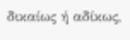δικαίως ή αδίκως,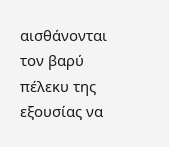αισθάνονται τον βαρύ πέλεκυ της εξουσίας να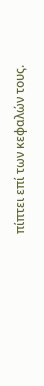πίπτει επί των κεφαλών τους.